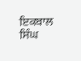ਇਕਬਾਲ ਸਿੰਘ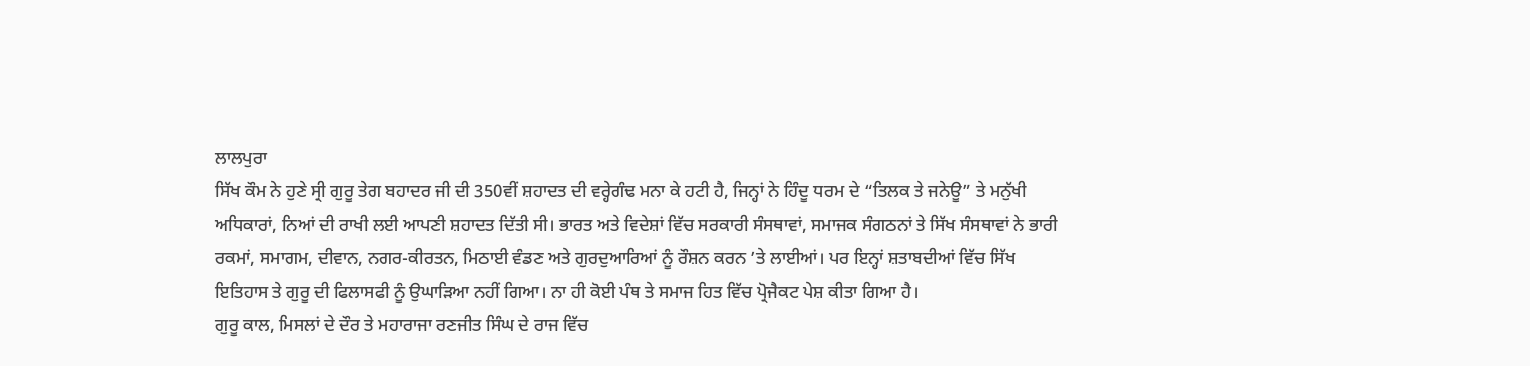ਲਾਲਪੁਰਾ
ਸਿੱਖ ਕੌਮ ਨੇ ਹੁਣੇ ਸ੍ਰੀ ਗੁਰੂ ਤੇਗ ਬਹਾਦਰ ਜੀ ਦੀ 350ਵੀਂ ਸ਼ਹਾਦਤ ਦੀ ਵਰ੍ਹੇਗੰਢ ਮਨਾ ਕੇ ਹਟੀ ਹੈ, ਜਿਨ੍ਹਾਂ ਨੇ ਹਿੰਦੂ ਧਰਮ ਦੇ “ਤਿਲਕ ਤੇ ਜਨੇਊ” ਤੇ ਮਨੁੱਖੀ ਅਧਿਕਾਰਾਂ, ਨਿਆਂ ਦੀ ਰਾਖੀ ਲਈ ਆਪਣੀ ਸ਼ਹਾਦਤ ਦਿੱਤੀ ਸੀ। ਭਾਰਤ ਅਤੇ ਵਿਦੇਸ਼ਾਂ ਵਿੱਚ ਸਰਕਾਰੀ ਸੰਸਥਾਵਾਂ, ਸਮਾਜਕ ਸੰਗਠਨਾਂ ਤੇ ਸਿੱਖ ਸੰਸਥਾਵਾਂ ਨੇ ਭਾਰੀ ਰਕਮਾਂ, ਸਮਾਗਮ, ਦੀਵਾਨ, ਨਗਰ-ਕੀਰਤਨ, ਮਿਠਾਈ ਵੰਡਣ ਅਤੇ ਗੁਰਦੁਆਰਿਆਂ ਨੂੰ ਰੌਸ਼ਨ ਕਰਨ ’ਤੇ ਲਾਈਆਂ। ਪਰ ਇਨ੍ਹਾਂ ਸ਼ਤਾਬਦੀਆਂ ਵਿੱਚ ਸਿੱਖ ਇਤਿਹਾਸ ਤੇ ਗੁਰੂ ਦੀ ਫਿਲਾਸਫੀ ਨੂੰ ਉਘਾੜਿਆ ਨਹੀਂ ਗਿਆ। ਨਾ ਹੀ ਕੋਈ ਪੰਥ ਤੇ ਸਮਾਜ ਹਿਤ ਵਿੱਚ ਪ੍ਰੋਜੈਕਟ ਪੇਸ਼ ਕੀਤਾ ਗਿਆ ਹੈ।
ਗੁਰੂ ਕਾਲ, ਮਿਸਲਾਂ ਦੇ ਦੌਰ ਤੇ ਮਹਾਰਾਜਾ ਰਣਜੀਤ ਸਿੰਘ ਦੇ ਰਾਜ ਵਿੱਚ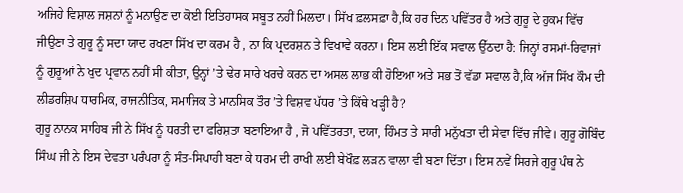ਅਜਿਹੇ ਵਿਸ਼ਾਲ ਜਸ਼ਨਾਂ ਨੂੰ ਮਨਾਉਣ ਦਾ ਕੋਈ ਇਤਿਹਾਸਕ ਸਬੂਤ ਨਹੀਂ ਮਿਲਦਾ। ਸਿੱਖ ਫ਼ਲਸਫ਼ਾ ਹੈ,ਕਿ ਹਰ ਦਿਨ ਪਵਿੱਤਰ ਹੈ ਅਤੇ ਗੁਰੂ ਦੇ ਹੁਕਮ ਵਿੱਚ ਜੀਉਣਾ ਤੇ ਗੁਰੂ ਨੂੰ ਸਦਾ ਯਾਦ ਰਖਣਾ ਸਿੱਖ ਦਾ ਕਰਮ ਹੈ , ਨਾ ਕਿ ਪ੍ਰਦਰਸ਼ਨ ਤੇ ਵਿਖਾਵੇ ਕਰਨਾ। ਇਸ ਲਈ ਇੱਕ ਸਵਾਲ ਉੱਠਦਾ ਹੈ: ਜਿਨ੍ਹਾਂ ਰਸਮਾਂ-ਰਿਵਾਜਾਂ ਨੂੰ ਗੁਰੂਆਂ ਨੇ ਖੁਦ ਪ੍ਰਵਾਨ ਨਹੀਂ ਸੀ ਕੀਤਾ, ਉਨ੍ਹਾਂ ’ਤੇ ਢੇਰ ਸਾਰੇ ਖਰਚੇ ਕਰਨ ਦਾ ਅਸਲ ਲਾਭ ਕੀ ਹੋਇਆ ਅਤੇ ਸਭ ਤੋਂ ਵੱਡਾ ਸਵਾਲ ਹੈ,ਕਿ ਅੱਜ ਸਿੱਖ ਕੌਮ ਦੀ ਲੀਡਰਸ਼ਿਪ ਧਾਰਮਿਕ, ਰਾਜਨੀਤਿਕ, ਸਮਾਜਿਕ ਤੇ ਮਾਨਸਿਕ ਤੌਰ ’ਤੇ ਵਿਸ਼ਵ ਪੱਧਰ ’ਤੇ ਕਿੱਥੇ ਖੜ੍ਹੀ ਹੈ?
ਗੁਰੂ ਨਾਨਕ ਸਾਹਿਬ ਜੀ ਨੇ ਸਿੱਖ ਨੂੰ ਧਰਤੀ ਦਾ ਫਰਿਸ਼ਤਾ ਬਣਾਇਆ ਹੈ , ਜੋ ਪਵਿੱਤਰਤਾ, ਦਯਾ, ਹਿੰਮਤ ਤੇ ਸਾਰੀ ਮਨੁੱਖਤਾ ਦੀ ਸੇਵਾ ਵਿੱਚ ਜੀਵੇ। ਗੁਰੂ ਗੋਬਿੰਦ ਸਿੰਘ ਜੀ ਨੇ ਇਸ ਦੇਵਤਾ ਪਰੰਪਰਾ ਨੂੰ ਸੰਤ-ਸਿਪਾਹੀ ਬਣਾ ਕੇ ਧਰਮ ਦੀ ਰਾਖੀ ਲਈ ਬੇਖੌਫ਼ ਲੜਨ ਵਾਲਾ ਵੀ ਬਣਾ ਦਿੱਤਾ। ਇਸ ਨਵੇਂ ਸਿਰਜੇ ਗੁਰੂ ਪੰਥ ਨੇ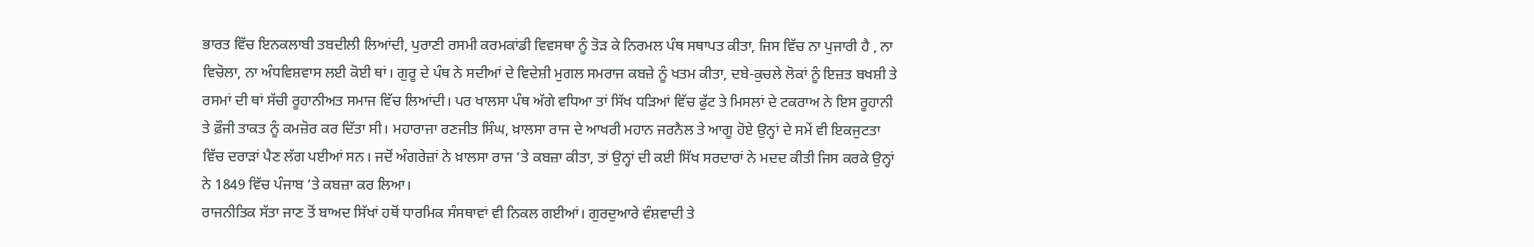ਭਾਰਤ ਵਿੱਚ ਇਨਕਲਾਬੀ ਤਬਦੀਲੀ ਲਿਆਂਦੀ, ਪੁਰਾਣੀ ਰਸਮੀ ਕਰਮਕਾਂਡੀ ਵਿਵਸਥਾ ਨੂੰ ਤੋੜ ਕੇ ਨਿਰਮਲ ਪੰਥ ਸਥਾਪਤ ਕੀਤਾ, ਜਿਸ ਵਿੱਚ ਨਾ ਪੁਜਾਰੀ ਹੈ , ਨਾ ਵਿਚੋਲਾ, ਨਾ ਅੰਧਵਿਸ਼ਵਾਸ ਲਈ ਕੋਈ ਥਾਂ। ਗੁਰੂ ਦੇ ਪੰਥ ਨੇ ਸਦੀਆਂ ਦੇ ਵਿਦੇਸ਼ੀ ਮੁਗਲ ਸਮਰਾਜ ਕਬਜ਼ੇ ਨੂੰ ਖਤਮ ਕੀਤਾ, ਦਬੇ-ਕੁਚਲੇ ਲੋਕਾਂ ਨੂੰ ਇਜ਼ਤ ਬਖਸ਼ੀ ਤੇ ਰਸਮਾਂ ਦੀ ਥਾਂ ਸੱਚੀ ਰੂਹਾਨੀਅਤ ਸਮਾਜ ਵਿੱਚ ਲਿਆਂਦੀ। ਪਰ ਖਾਲਸਾ ਪੰਥ ਅੱਗੇ ਵਧਿਆ ਤਾਂ ਸਿੱਖ ਧੜਿਆਂ ਵਿੱਚ ਫੁੱਟ ਤੇ ਮਿਸਲਾਂ ਦੇ ਟਕਰਾਅ ਨੇ ਇਸ ਰੂਹਾਨੀ ਤੇ ਫ਼ੌਜੀ ਤਾਕਤ ਨੂੰ ਕਮਜ਼ੋਰ ਕਰ ਦਿੱਤਾ ਸੀ। ਮਹਾਰਾਜਾ ਰਣਜੀਤ ਸਿੰਘ, ਖ਼ਾਲਸਾ ਰਾਜ ਦੇ ਆਖਰੀ ਮਹਾਨ ਜਰਨੈਲ ਤੇ ਆਗੂ ਹੋਏ ਉਨ੍ਹਾਂ ਦੇ ਸਮੇਂ ਵੀ ਇਕਜੁਟਤਾ ਵਿੱਚ ਦਰਾੜਾਂ ਪੈਣ ਲੱਗ ਪਈਆਂ ਸਨ। ਜਦੋਂ ਅੰਗਰੇਜ਼ਾਂ ਨੇ ਖ਼ਾਲਸਾ ਰਾਜ ’ਤੇ ਕਬਜ਼ਾ ਕੀਤਾ, ਤਾਂ ਉਨ੍ਹਾਂ ਦੀ ਕਈ ਸਿੱਖ ਸਰਦਾਰਾਂ ਨੇ ਮਦਦ ਕੀਤੀ ਜਿਸ ਕਰਕੇ ਉਨ੍ਹਾਂ ਨੇ 1849 ਵਿੱਚ ਪੰਜਾਬ ’ਤੇ ਕਬਜ਼ਾ ਕਰ ਲਿਆ।
ਰਾਜਨੀਤਿਕ ਸੱਤਾ ਜਾਣ ਤੋਂ ਬਾਅਦ ਸਿੱਖਾਂ ਹਥੋਂ ਧਾਰਮਿਕ ਸੰਸਥਾਵਾਂ ਵੀ ਨਿਕਲ ਗਈਆਂ। ਗੁਰਦੁਆਰੇ ਵੰਸ਼ਵਾਦੀ ਤੇ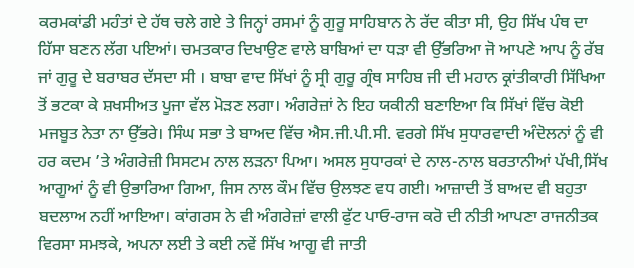ਕਰਮਕਾਂਡੀ ਮਹੰਤਾਂ ਦੇ ਹੱਥ ਚਲੇ ਗਏ ਤੇ ਜਿਨ੍ਹਾਂ ਰਸਮਾਂ ਨੂੰ ਗੁਰੂ ਸਾਹਿਬਾਨ ਨੇ ਰੱਦ ਕੀਤਾ ਸੀ, ਉਹ ਸਿੱਖ ਪੰਥ ਦਾ ਹਿੱਸਾ ਬਣਨ ਲੱਗ ਪਇਆਂ। ਚਮਤਕਾਰ ਦਿਖਾਉਣ ਵਾਲੇ ਬਾਬਿਆਂ ਦਾ ਧੜਾ ਵੀ ਉੱਭਰਿਆ ਜੋ ਆਪਣੇ ਆਪ ਨੂੰ ਰੱਬ ਜਾਂ ਗੁਰੂ ਦੇ ਬਰਾਬਰ ਦੱਸਦਾ ਸੀ । ਬਾਬਾ ਵਾਦ ਸਿੱਖਾਂ ਨੂੰ ਸ੍ਰੀ ਗੁਰੂ ਗ੍ਰੰਥ ਸਾਹਿਬ ਜੀ ਦੀ ਮਹਾਨ ਕ੍ਰਾਂਤੀਕਾਰੀ ਸਿੱਖਿਆ ਤੋਂ ਭਟਕਾ ਕੇ ਸ਼ਖਸੀਅਤ ਪੂਜਾ ਵੱਲ ਮੋੜਣ ਲਗਾ। ਅੰਗਰੇਜ਼ਾਂ ਨੇ ਇਹ ਯਕੀਨੀ ਬਣਾਇਆ ਕਿ ਸਿੱਖਾਂ ਵਿੱਚ ਕੋਈ ਮਜਬੂਤ ਨੇਤਾ ਨਾ ਉੱਭਰੇ। ਸਿੰਘ ਸਭਾ ਤੇ ਬਾਅਦ ਵਿੱਚ ਐਸ.ਜੀ.ਪੀ.ਸੀ. ਵਰਗੇ ਸਿੱਖ ਸੁਧਾਰਵਾਦੀ ਅੰਦੋਲਨਾਂ ਨੂੰ ਵੀ ਹਰ ਕਦਮ ’ਤੇ ਅੰਗਰੇਜ਼ੀ ਸਿਸਟਮ ਨਾਲ ਲੜਨਾ ਪਿਆ। ਅਸਲ ਸੁਧਾਰਕਾਂ ਦੇ ਨਾਲ-ਨਾਲ ਬਰਤਾਨੀਆਂ ਪੱਖੀ,ਸਿੱਖ ਆਗੂਆਂ ਨੂੰ ਵੀ ਉਭਾਰਿਆ ਗਿਆ, ਜਿਸ ਨਾਲ ਕੌਮ ਵਿੱਚ ਉਲਝਣ ਵਧ ਗਈ। ਆਜ਼ਾਦੀ ਤੋਂ ਬਾਅਦ ਵੀ ਬਹੁਤਾ ਬਦਲਾਅ ਨਹੀਂ ਆਇਆ। ਕਾਂਗਰਸ ਨੇ ਵੀ ਅੰਗਰੇਜ਼ਾਂ ਵਾਲੀ ਫੁੱਟ ਪਾਓ-ਰਾਜ ਕਰੋ ਦੀ ਨੀਤੀ ਆਪਣਾ ਰਾਜਨੀਤਕ ਵਿਰਸਾ ਸਮਝਕੇ, ਅਪਨਾ ਲਈ ਤੇ ਕਈ ਨਵੇਂ ਸਿੱਖ ਆਗੂ ਵੀ ਜਾਤੀ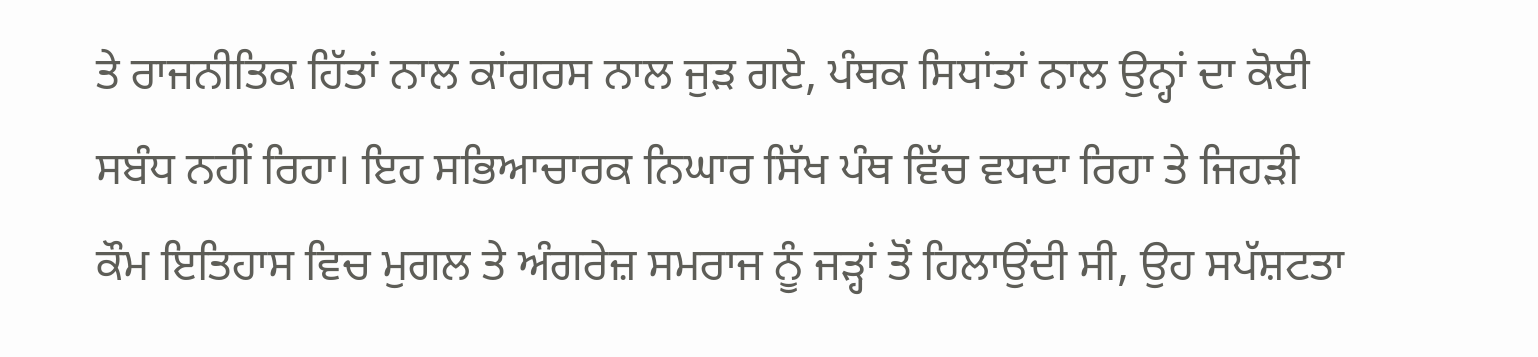ਤੇ ਰਾਜਨੀਤਿਕ ਹਿੱਤਾਂ ਨਾਲ ਕਾਂਗਰਸ ਨਾਲ ਜੁੜ ਗਏ, ਪੰਥਕ ਸਿਧਾਂਤਾਂ ਨਾਲ ਉਨ੍ਹਾਂ ਦਾ ਕੋਈ ਸਬੰਧ ਨਹੀਂ ਰਿਹਾ। ਇਹ ਸਭਿਆਚਾਰਕ ਨਿਘਾਰ ਸਿੱਖ ਪੰਥ ਵਿੱਚ ਵਧਦਾ ਰਿਹਾ ਤੇ ਜਿਹੜੀ ਕੌਮ ਇਤਿਹਾਸ ਵਿਚ ਮੁਗਲ ਤੇ ਅੰਗਰੇਜ਼ ਸਮਰਾਜ ਨੂੰ ਜੜ੍ਹਾਂ ਤੋਂ ਹਿਲਾਉਂਦੀ ਸੀ, ਉਹ ਸਪੱਸ਼ਟਤਾ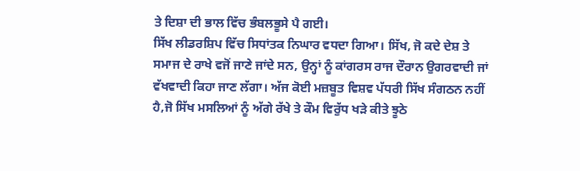ਤੇ ਦਿਸ਼ਾ ਦੀ ਭਾਲ ਵਿੱਚ ਭੰਬਲਭੂਸੇ ਪੈ ਗਈ।
ਸਿੱਖ ਲੀਡਰਸ਼ਿਪ ਵਿੱਚ ਸਿਧਾਂਤਕ ਨਿਘਾਰ ਵਧਦਾ ਗਿਆ। ਸਿੱਖ, ਜੋ ਕਦੇ ਦੇਸ਼ ਤੇ ਸਮਾਜ ਦੇ ਰਾਖੇ ਵਜੋਂ ਜਾਣੇ ਜਾਂਦੇ ਸਨ, ਉਨ੍ਹਾਂ ਨੂੰ ਕਾਂਗਰਸ ਰਾਜ ਦੌਰਾਨ ਉਗਰਵਾਦੀ ਜਾਂ ਵੱਖਵਾਦੀ ਕਿਹਾ ਜਾਣ ਲੱਗਾ। ਅੱਜ ਕੋਈ ਮਜ਼ਬੂਤ ਵਿਸ਼ਵ ਪੱਧਰੀ ਸਿੱਖ ਸੰਗਠਨ ਨਹੀਂ ਹੈ,ਜੋ ਸਿੱਖ ਮਸਲਿਆਂ ਨੂੰ ਅੱਗੇ ਰੱਖੇ ਤੇ ਕੌਮ ਵਿਰੁੱਧ ਖੜੇ ਕੀਤੇ ਝੂਠੇ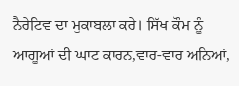ਨੈਰੇਟਿਵ ਦਾ ਮੁਕਾਬਲਾ ਕਰੇ। ਸਿੱਖ ਕੌਮ ਨੂੰ ਆਗੂਆਂ ਦੀ ਘਾਟ ਕਾਰਨ,ਵਾਰ-ਵਾਰ ਅਨਿਆਂ,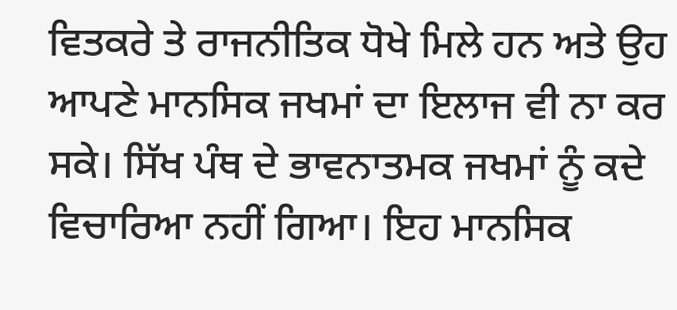ਵਿਤਕਰੇ ਤੇ ਰਾਜਨੀਤਿਕ ਧੋਖੇ ਮਿਲੇ ਹਨ ਅਤੇ ਉਹ ਆਪਣੇ ਮਾਨਸਿਕ ਜਖਮਾਂ ਦਾ ਇਲਾਜ ਵੀ ਨਾ ਕਰ ਸਕੇ। ਸਿੱਖ ਪੰਥ ਦੇ ਭਾਵਨਾਤਮਕ ਜਖਮਾਂ ਨੂੰ ਕਦੇ ਵਿਚਾਰਿਆ ਨਹੀਂ ਗਿਆ। ਇਹ ਮਾਨਸਿਕ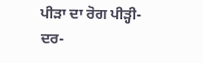ਪੀੜਾ ਦਾ ਰੋਗ ਪੀੜ੍ਹੀ-ਦਰ-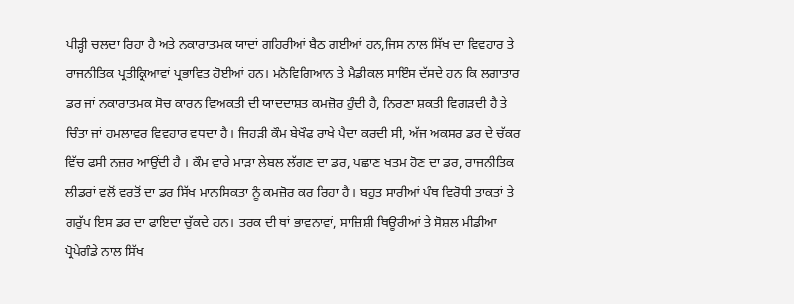ਪੀੜ੍ਹੀ ਚਲਦਾ ਰਿਹਾ ਹੈ ਅਤੇ ਨਕਾਰਾਤਮਕ ਯਾਦਾਂ ਗਹਿਰੀਆਂ ਬੈਠ ਗਈਆਂ ਹਨ,ਜਿਸ ਨਾਲ ਸਿੱਖ ਦਾ ਵਿਵਹਾਰ ਤੇ ਰਾਜਨੀਤਿਕ ਪ੍ਰਤੀਕ੍ਰਿਆਵਾਂ ਪ੍ਰਭਾਵਿਤ ਹੋਈਆਂ ਹਨ। ਮਨੋਵਿਗਿਆਨ ਤੇ ਮੈਡੀਕਲ ਸਾਇੰਸ ਦੱਸਦੇ ਹਨ ਕਿ ਲਗਾਤਾਰ ਡਰ ਜਾਂ ਨਕਾਰਾਤਮਕ ਸੋਚ ਕਾਰਨ ਵਿਅਕਤੀ ਦੀ ਯਾਦਦਾਸ਼ਤ ਕਮਜ਼ੋਰ ਹੁੰਦੀ ਹੈ, ਨਿਰਣਾ ਸ਼ਕਤੀ ਵਿਗੜਦੀ ਹੈ ਤੇ ਚਿੰਤਾ ਜਾਂ ਹਮਲਾਵਰ ਵਿਵਹਾਰ ਵਧਦਾ ਹੈ। ਜਿਹੜੀ ਕੌਮ ਬੇਖੌਫ ਰਾਖੇ ਪੈਦਾ ਕਰਦੀ ਸੀ, ਅੱਜ ਅਕਸਰ ਡਰ ਦੇ ਚੱਕਰ ਵਿੱਚ ਫਸੀ ਨਜ਼ਰ ਆਉਂਦੀ ਹੈ । ਕੌਮ ਵਾਰੇ ਮਾੜਾ ਲੇਬਲ ਲੱਗਣ ਦਾ ਡਰ, ਪਛਾਣ ਖਤਮ ਹੋਣ ਦਾ ਡਰ, ਰਾਜਨੀਤਿਕ ਲੀਡਰਾਂ ਵਲੋਂ ਵਰਤੋਂ ਦਾ ਡਰ ਸਿੱਖ ਮਾਨਸਿਕਤਾ ਨੂੰ ਕਮਜ਼ੋਰ ਕਰ ਰਿਹਾ ਹੈ। ਬਹੁਤ ਸਾਰੀਆਂ ਪੰਥ ਵਿਰੋਧੀ ਤਾਕਤਾਂ ਤੇ ਗਰੁੱਪ ਇਸ ਡਰ ਦਾ ਫਾਇਦਾ ਚੁੱਕਦੇ ਹਨ। ਤਰਕ ਦੀ ਥਾਂ ਭਾਵਨਾਵਾਂ, ਸਾਜ਼ਿਸ਼ੀ ਥਿਊਰੀਆਂ ਤੇ ਸੋਸ਼ਲ ਮੀਡੀਆ ਪ੍ਰੋਪੇਗੰਡੇ ਨਾਲ ਸਿੱਖ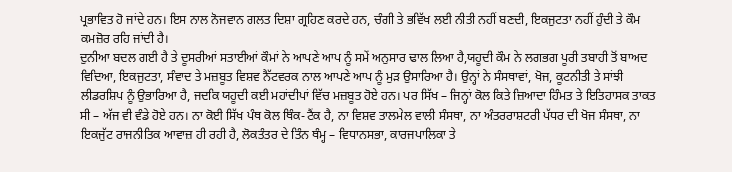ਪ੍ਰਭਾਵਿਤ ਹੋ ਜਾਂਦੇ ਹਨ। ਇਸ ਨਾਲ ਨੋਜਵਾਨ ਗਲਤ ਦਿਸ਼ਾ ਗ੍ਰਹਿਣ ਕਰਦੇ ਹਨ, ਚੰਗੀ ਤੇ ਭਵਿੱਖ ਲਈ ਨੀਤੀ ਨਹੀਂ ਬਣਦੀ, ਇਕਜੁਟਤਾ ਨਹੀਂ ਹੁੰਦੀ ਤੇ ਕੌਮ ਕਮਜ਼ੋਰ ਰਹਿ ਜਾਂਦੀ ਹੈ।
ਦੁਨੀਆ ਬਦਲ ਗਈ ਹੈ ਤੇ ਦੂਸਰੀਆਂ ਸਤਾਈਆਂ ਕੌਮਾਂ ਨੇ ਆਪਣੇ ਆਪ ਨੂੰ ਸਮੇਂ ਅਨੁਸਾਰ ਢਾਲ ਲਿਆ ਹੈ,ਯਹੂਦੀ ਕੌਮ ਨੇ ਲਗਭਗ ਪੂਰੀ ਤਬਾਹੀ ਤੋਂ ਬਾਅਦ ਵਿਦਿਆ, ਇਕਜੁਟਤਾ, ਸੰਵਾਦ ਤੇ ਮਜ਼ਬੂਤ ਵਿਸ਼ਵ ਨੈੱਟਵਰਕ ਨਾਲ ਆਪਣੇ ਆਪ ਨੂੰ ਮੁੜ ਉਸਾਰਿਆ ਹੈ। ਉਨ੍ਹਾਂ ਨੇ ਸੰਸਥਾਵਾਂ, ਖੋਜ, ਕੂਟਨੀਤੀ ਤੇ ਸਾਂਝੀ ਲੀਡਰਸ਼ਿਪ ਨੂੰ ਉਭਾਰਿਆ ਹੈ, ਜਦਕਿ ਯਹੂਦੀ ਕਈ ਮਹਾਂਦੀਪਾਂ ਵਿੱਚ ਮਜ਼ਬੂਤ ਹੋਏ ਹਨ। ਪਰ ਸਿੱਖ – ਜਿਨ੍ਹਾਂ ਕੋਲ ਕਿਤੇ ਜ਼ਿਆਦਾ ਹਿੰਮਤ ਤੇ ਇਤਿਹਾਸਕ ਤਾਕਤ ਸੀ – ਅੱਜ ਵੀ ਵੰਡੇ ਹੋਏ ਹਨ। ਨਾ ਕੋਈ ਸਿੱਖ ਪੰਥ ਕੋਲ ਥਿੰਕ-ਟੈਂਕ ਹੈ, ਨਾ ਵਿਸ਼ਵ ਤਾਲਮੇਲ ਵਾਲੀ ਸੰਸਥਾ, ਨਾ ਅੰਤਰਰਾਸ਼ਟਰੀ ਪੱਧਰ ਦੀ ਖੋਜ ਸੰਸਥਾ, ਨਾ ਇਕਜੁੱਟ ਰਾਜਨੀਤਿਕ ਆਵਾਜ਼ ਹੀ ਰਹੀ ਹੈ, ਲੋਕਤੰਤਰ ਦੇ ਤਿੰਨ ਥੰਮ੍ਹ – ਵਿਧਾਨਸਭਾ, ਕਾਰਜਪਾਲਿਕਾ ਤੇ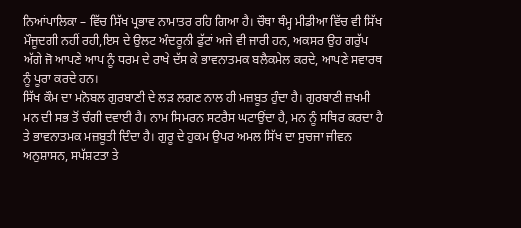ਨਿਆਂਪਾਲਿਕਾ – ਵਿੱਚ ਸਿੱਖ ਪ੍ਰਭਾਵ ਨਾਮਾਤਰ ਰਹਿ ਗਿਆ ਹੈ। ਚੌਥਾ ਥੰਮ੍ਹ ਮੀਡੀਆ ਵਿੱਚ ਵੀ ਸਿੱਖ ਮੌਜੂਦਗੀ ਨਹੀਂ ਰਹੀ,ਇਸ ਦੇ ਉਲਟ ਅੰਦਰੂਨੀ ਫੁੱਟਾਂ ਅਜੇ ਵੀ ਜਾਰੀ ਹਨ, ਅਕਸਰ ਉਹ ਗਰੁੱਪ ਅੱਗੇ ਜੋ ਆਪਣੇ ਆਪ ਨੂੰ ਧਰਮ ਦੇ ਰਾਖੇ ਦੱਸ ਕੇ ਭਾਵਨਾਤਮਕ ਬਲੈਕਮੇਲ ਕਰਦੇ, ਆਪਣੇ ਸਵਾਰਥ ਨੂੰ ਪੂਰਾ ਕਰਦੇ ਹਨ।
ਸਿੱਖ ਕੌਮ ਦਾ ਮਨੋਬਲ ਗੁਰਬਾਣੀ ਦੇ ਲੜ ਲਗਣ ਨਾਲ ਹੀ ਮਜ਼ਬੂਤ ਹੁੰਦਾ ਹੈ। ਗੁਰਬਾਣੀ ਜ਼ਖਮੀ ਮਨ ਦੀ ਸਭ ਤੋਂ ਚੰਗੀ ਦਵਾਈ ਹੈ। ਨਾਮ ਸਿਮਰਨ ਸਟਰੈਸ ਘਟਾਉਂਦਾ ਹੈ, ਮਨ ਨੂੰ ਸਥਿਰ ਕਰਦਾ ਹੈ ਤੇ ਭਾਵਨਾਤਮਕ ਮਜ਼ਬੂਤੀ ਦਿੰਦਾ ਹੈ। ਗੁਰੂ ਦੇ ਹੁਕਮ ਉਪਰ ਅਮਲ ਸਿੱਖ ਦਾ ਸੁਚਜਾ ਜੀਵਨ ਅਨੁਸ਼ਾਸਨ, ਸਪੱਸ਼ਟਤਾ ਤੇ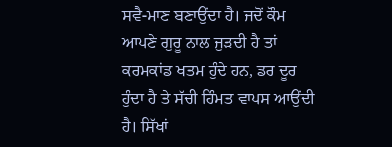ਸਵੈ-ਮਾਣ ਬਣਾਉਂਦਾ ਹੈ। ਜਦੋਂ ਕੌਮ ਆਪਣੇ ਗੁਰੂ ਨਾਲ ਜੁੜਦੀ ਹੈ ਤਾਂ ਕਰਮਕਾਂਡ ਖਤਮ ਹੁੰਦੇ ਹਨ, ਡਰ ਦੂਰ ਹੁੰਦਾ ਹੈ ਤੇ ਸੱਚੀ ਹਿੰਮਤ ਵਾਪਸ ਆਉਂਦੀ ਹੈ। ਸਿੱਖਾਂ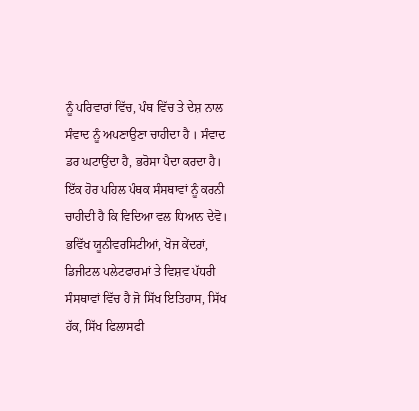ਨੂੰ ਪਰਿਵਾਰਾਂ ਵਿੱਚ, ਪੰਥ ਵਿੱਚ ਤੇ ਦੇਸ਼ ਨਾਲ ਸੰਵਾਦ ਨੂੰ ਅਪਣਾਉਣਾ ਚਾਹੀਦਾ ਹੈ । ਸੰਵਾਦ ਡਰ ਘਟਾਉਂਦਾ ਹੈ, ਭਰੋਸਾ ਪੈਦਾ ਕਰਦਾ ਹੈ।
ਇੱਕ ਹੋਰ ਪਹਿਲ ਪੰਥਕ ਸੰਸਥਾਵਾਂ ਨੂੰ ਕਰਨੀ ਚਾਹੀਦੀ ਹੈ ਕਿ ਵਿਦਿਆ ਵਲ ਧਿਆਨ ਦੇਵੋ। ਭਵਿੱਖ ਯੂਨੀਵਰਸਿਟੀਆਂ, ਖੋਜ ਕੇਂਦਰਾਂ, ਡਿਜੀਟਲ ਪਲੇਟਫਾਰਮਾਂ ਤੇ ਵਿਸ਼ਵ ਪੱਧਰੀ ਸੰਸਥਾਵਾਂ ਵਿੱਚ ਹੈ ਜੋ ਸਿੱਖ ਇਤਿਹਾਸ, ਸਿੱਖ ਹੱਕ, ਸਿੱਖ ਫਿਲਾਸਫੀ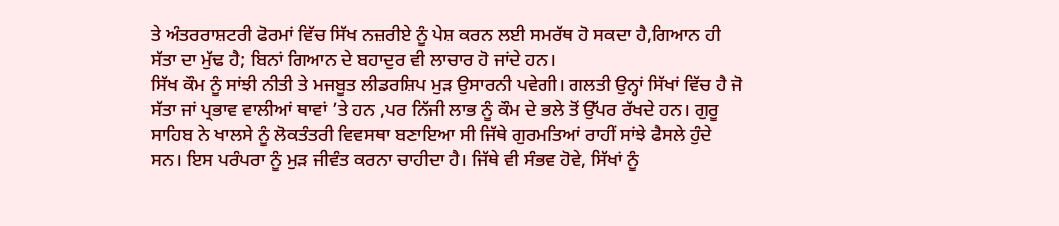ਤੇ ਅੰਤਰਰਾਸ਼ਟਰੀ ਫੋਰਮਾਂ ਵਿੱਚ ਸਿੱਖ ਨਜ਼ਰੀਏ ਨੂੰ ਪੇਸ਼ ਕਰਨ ਲਈ ਸਮਰੱਥ ਹੋ ਸਕਦਾ ਹੈ,ਗਿਆਨ ਹੀ ਸੱਤਾ ਦਾ ਮੁੱਢ ਹੈ; ਬਿਨਾਂ ਗਿਆਨ ਦੇ ਬਹਾਦੁਰ ਵੀ ਲਾਚਾਰ ਹੋ ਜਾਂਦੇ ਹਨ।
ਸਿੱਖ ਕੌਮ ਨੂੰ ਸਾਂਝੀ ਨੀਤੀ ਤੇ ਮਜਬੂਤ ਲੀਡਰਸ਼ਿਪ ਮੁੜ ਉਸਾਰਨੀ ਪਵੇਗੀ। ਗਲਤੀ ਉਨ੍ਹਾਂ ਸਿੱਖਾਂ ਵਿੱਚ ਹੈ ਜੋ ਸੱਤਾ ਜਾਂ ਪ੍ਰਭਾਵ ਵਾਲੀਆਂ ਥਾਵਾਂ ’ਤੇ ਹਨ ,ਪਰ ਨਿੱਜੀ ਲਾਭ ਨੂੰ ਕੌਮ ਦੇ ਭਲੇ ਤੋਂ ਉੱਪਰ ਰੱਖਦੇ ਹਨ। ਗੁਰੂ ਸਾਹਿਬ ਨੇ ਖਾਲਸੇ ਨੂੰ ਲੋਕਤੰਤਰੀ ਵਿਵਸਥਾ ਬਣਾਇਆ ਸੀ ਜਿੱਥੇ ਗੁਰਮਤਿਆਂ ਰਾਹੀਂ ਸਾਂਝੇ ਫੈਸਲੇ ਹੁੰਦੇ ਸਨ। ਇਸ ਪਰੰਪਰਾ ਨੂੰ ਮੁੜ ਜੀਵੰਤ ਕਰਨਾ ਚਾਹੀਦਾ ਹੈ। ਜਿੱਥੇ ਵੀ ਸੰਭਵ ਹੋਵੇ, ਸਿੱਖਾਂ ਨੂੰ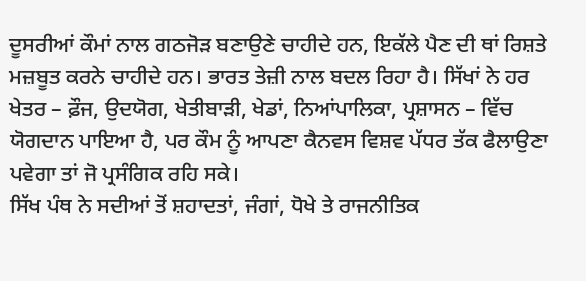ਦੂਸਰੀਆਂ ਕੌਮਾਂ ਨਾਲ ਗਠਜੋੜ ਬਣਾਉਣੇ ਚਾਹੀਦੇ ਹਨ, ਇਕੱਲੇ ਪੈਣ ਦੀ ਥਾਂ ਰਿਸ਼ਤੇ ਮਜ਼ਬੂਤ ਕਰਨੇ ਚਾਹੀਦੇ ਹਨ। ਭਾਰਤ ਤੇਜ਼ੀ ਨਾਲ ਬਦਲ ਰਿਹਾ ਹੈ। ਸਿੱਖਾਂ ਨੇ ਹਰ ਖੇਤਰ – ਫ਼ੌਜ, ਉਦਯੋਗ, ਖੇਤੀਬਾੜੀ, ਖੇਡਾਂ, ਨਿਆਂਪਾਲਿਕਾ, ਪ੍ਰਸ਼ਾਸਨ – ਵਿੱਚ ਯੋਗਦਾਨ ਪਾਇਆ ਹੈ, ਪਰ ਕੌਮ ਨੂੰ ਆਪਣਾ ਕੈਨਵਸ ਵਿਸ਼ਵ ਪੱਧਰ ਤੱਕ ਫੈਲਾਉਣਾ ਪਵੇਗਾ ਤਾਂ ਜੋ ਪ੍ਰਸੰਗਿਕ ਰਹਿ ਸਕੇ।
ਸਿੱਖ ਪੰਥ ਨੇ ਸਦੀਆਂ ਤੋਂ ਸ਼ਹਾਦਤਾਂ, ਜੰਗਾਂ, ਧੋਖੇ ਤੇ ਰਾਜਨੀਤਿਕ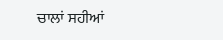ਚਾਲਾਂ ਸਹੀਆਂ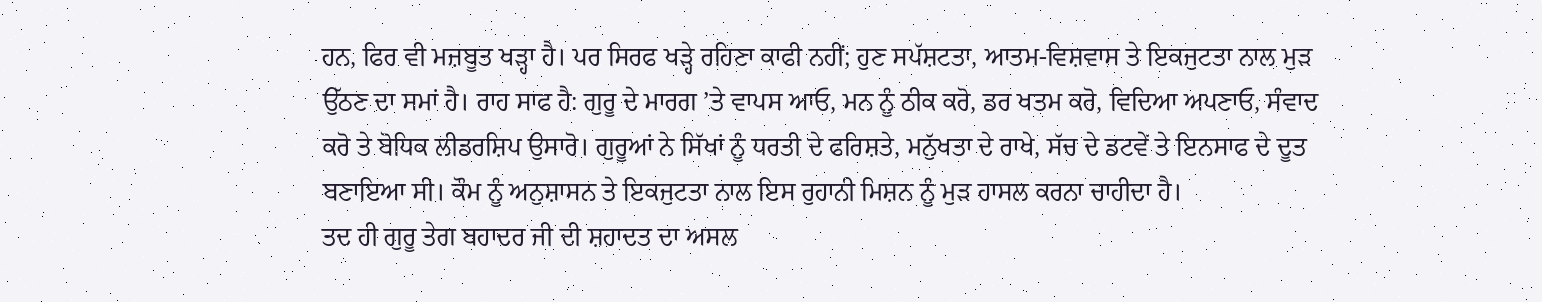ਹਨ, ਫਿਰ ਵੀ ਮਜ਼ਬੂਤ ਖੜ੍ਹਾ ਹੈ। ਪਰ ਸਿਰਫ ਖੜ੍ਹੇ ਰਹਿਣਾ ਕਾਫੀ ਨਹੀਂ; ਹੁਣ ਸਪੱਸ਼ਟਤਾ, ਆਤਮ-ਵਿਸ਼ਵਾਸ ਤੇ ਇਕਜੁਟਤਾ ਨਾਲ ਮੁੜ ਉੱਠਣ ਦਾ ਸਮਾਂ ਹੈ। ਰਾਹ ਸਾਫ ਹੈ: ਗੁਰੂ ਦੇ ਮਾਰਗ ’ਤੇ ਵਾਪਸ ਆਓ, ਮਨ ਨੂੰ ਠੀਕ ਕਰੋ, ਡਰ ਖਤਮ ਕਰੋ, ਵਿਦਿਆ ਅਪਣਾਓ, ਸੰਵਾਦ ਕਰੋ ਤੇ ਬੋਧਿਕ ਲੀਡਰਸ਼ਿਪ ਉਸਾਰੋ। ਗੁਰੂਆਂ ਨੇ ਸਿੱਖਾਂ ਨੂੰ ਧਰਤੀ ਦੇ ਫਰਿਸ਼ਤੇ, ਮਨੁੱਖਤਾ ਦੇ ਰਾਖੇ, ਸੱਚ ਦੇ ਡਟਵੇਂ ਤੇ ਇਨਸਾਫ ਦੇ ਦੂਤ ਬਣਾਇਆ ਸੀ। ਕੌਮ ਨੂੰ ਅਨੁਸ਼ਾਸਨ ਤੇ ਇਕਜੁਟਤਾ ਨਾਲ ਇਸ ਰੁਹਾਨੀ ਮਿਸ਼ਨ ਨੂੰ ਮੁੜ ਹਾਸਲ ਕਰਨਾ ਚਾਹੀਦਾ ਹੈ।
ਤਦ ਹੀ ਗੁਰੂ ਤੇਗ ਬਹਾਦਰ ਜੀ ਦੀ ਸ਼ਹਾਦਤ ਦਾ ਅਸਲ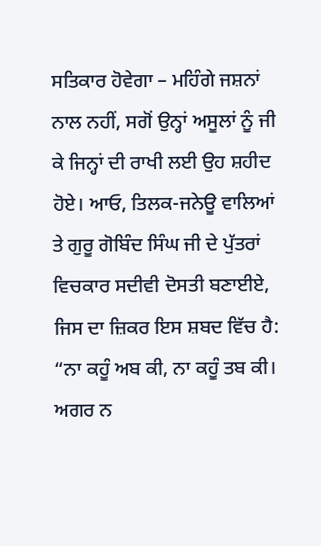ਸਤਿਕਾਰ ਹੋਵੇਗਾ – ਮਹਿੰਗੇ ਜਸ਼ਨਾਂ ਨਾਲ ਨਹੀਂ, ਸਗੋਂ ਉਨ੍ਹਾਂ ਅਸੂਲਾਂ ਨੂੰ ਜੀ ਕੇ ਜਿਨ੍ਹਾਂ ਦੀ ਰਾਖੀ ਲਈ ਉਹ ਸ਼ਹੀਦ ਹੋਏ। ਆਓ, ਤਿਲਕ-ਜਨੇਊ ਵਾਲਿਆਂ ਤੇ ਗੁਰੂ ਗੋਬਿੰਦ ਸਿੰਘ ਜੀ ਦੇ ਪੁੱਤਰਾਂ ਵਿਚਕਾਰ ਸਦੀਵੀ ਦੋਸਤੀ ਬਣਾਈਏ, ਜਿਸ ਦਾ ਜ਼ਿਕਰ ਇਸ ਸ਼ਬਦ ਵਿੱਚ ਹੈ:
“ਨਾ ਕਹੂੰ ਅਬ ਕੀ, ਨਾ ਕਹੂੰ ਤਬ ਕੀ। ਅਗਰ ਨ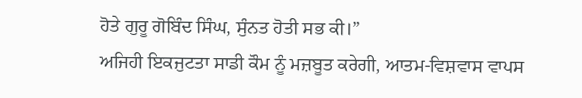ਹੋਤੇ ਗੁਰੂ ਗੋਬਿੰਦ ਸਿੰਘ, ਸੁੰਨਤ ਹੋਤੀ ਸਭ ਕੀ।”
ਅਜਿਹੀ ਇਕਜੁਟਤਾ ਸਾਡੀ ਕੌਮ ਨੂੰ ਮਜ਼ਬੂਤ ਕਰੇਗੀ, ਆਤਮ-ਵਿਸ਼ਵਾਸ ਵਾਪਸ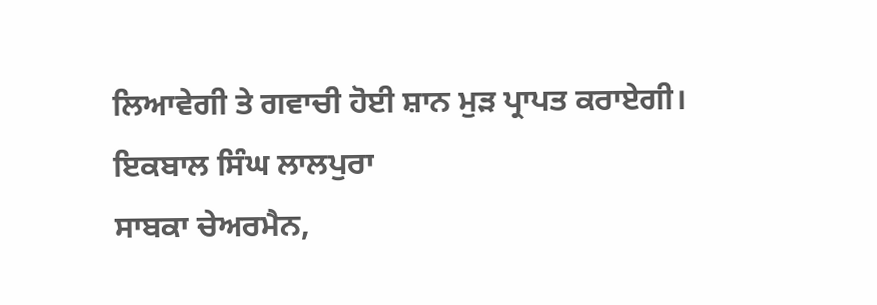ਲਿਆਵੇਗੀ ਤੇ ਗਵਾਚੀ ਹੋਈ ਸ਼ਾਨ ਮੁੜ ਪ੍ਰਾਪਤ ਕਰਾਏਗੀ।
ਇਕਬਾਲ ਸਿੰਘ ਲਾਲਪੁਰਾ
ਸਾਬਕਾ ਚੇਅਰਮੈਨ,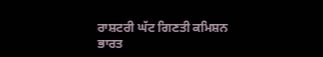ਰਾਸ਼ਟਰੀ ਘੱਟ ਗਿਣਤੀ ਕਮਿਸ਼ਨ
ਭਾਰਤ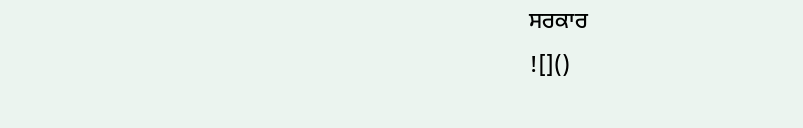ਸਰਕਾਰ
![]()